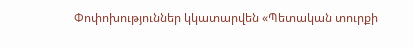Փոփոխություններ կկատարվեն «Պետական տուրքի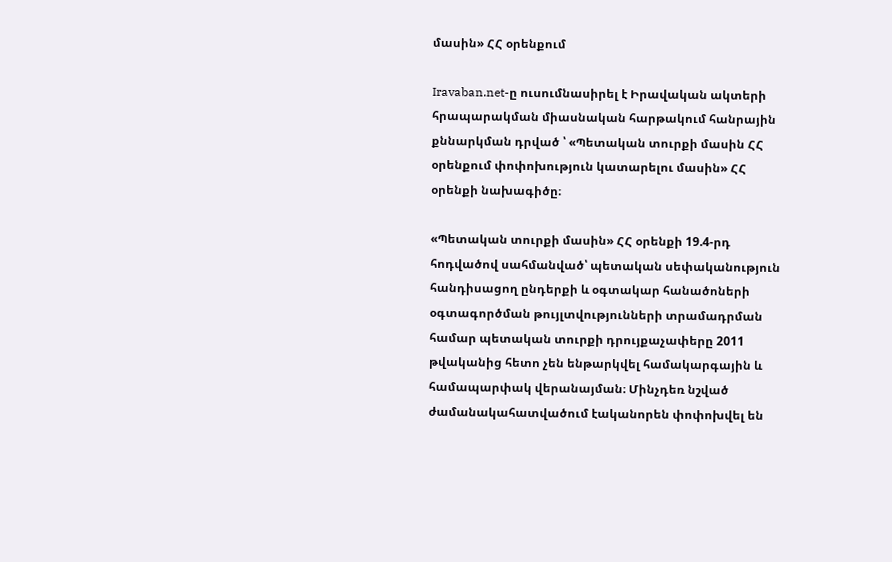մասին» ՀՀ օրենքում

Iravaban.net-ը ուսումնասիրել է Իրավական ակտերի հրապարակման միասնական հարթակում հանրային քննարկման դրված ՝ «Պետական տուրքի մասին ՀՀ օրենքում փոփոխություն կատարելու մասին» ՀՀ օրենքի նախագիծը։

«Պետական տուրքի մասին» ՀՀ օրենքի 19.4-րդ հոդվածով սահմանված՝ պետական սեփականություն հանդիսացող ընդերքի և օգտակար հանածոների օգտագործման թույլտվությունների տրամադրման համար պետական տուրքի դրույքաչափերը 2011 թվականից հետո չեն ենթարկվել համակարգային և համապարփակ վերանայման։ Մինչդեռ նշված ժամանակահատվածում էականորեն փոփոխվել են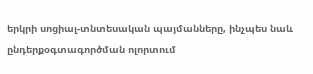երկրի սոցիալ-տնտեսական պայմանները, ինչպես նաև ընդերքօգտագործման ոլորտում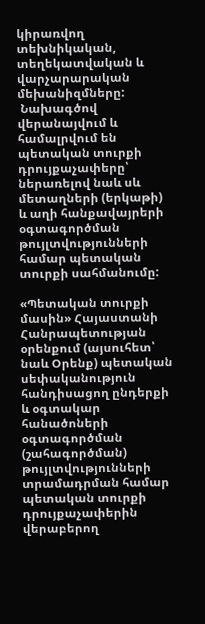կիրառվող տեխնիկական, տեղեկատվական և վարչարարական մեխանիզմները:
 Նախագծով վերանայվում և համալրվում են պետական տուրքի դրույքաչափերը՝ ներառելով նաև սև մետաղների (երկաթի) և աղի հանքավայրերի օգտագործման թույլտվությունների համար պետական տուրքի սահմանումը:

«Պետական տուրքի մասին» Հայաստանի Հանրապետության օրենքում (այսուհետ՝ նաև Օրենք) պետական սեփականություն հանդիսացող ընդերքի և օգտակար հանածոների օգտագործման (շահագործման) թույլտվությունների տրամադրման համար պետական տուրքի դրույքաչափերին վերաբերող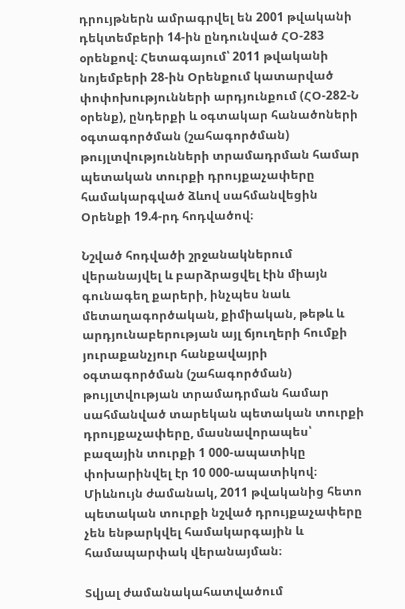դրույթներն ամրագրվել են 2001 թվականի դեկտեմբերի 14-ին ընդունված ՀՕ-283 օրենքով։ Հետագայում՝ 2011 թվականի նոյեմբերի 28-ին Օրենքում կատարված փոփոխությունների արդյունքում (ՀՕ-282-Ն օրենք), ընդերքի և օգտակար հանածոների օգտագործման (շահագործման) թույլտվությունների տրամադրման համար պետական տուրքի դրույքաչափերը համակարգված ձևով սահմանվեցին Օրենքի 19.4-րդ հոդվածով։

Նշված հոդվածի շրջանակներում վերանայվել և բարձրացվել էին միայն գունագեղ քարերի, ինչպես նաև մետաղագործական, քիմիական, թեթև և արդյունաբերության այլ ճյուղերի հումքի յուրաքանչյուր հանքավայրի օգտագործման (շահագործման) թույլտվության տրամադրման համար սահմանված տարեկան պետական տուրքի դրույքաչափերը, մասնավորապես՝ բազային տուրքի 1 000-ապատիկը փոխարինվել էր 10 000-ապատիկով։ Միևնույն ժամանակ, 2011 թվականից հետո պետական տուրքի նշված դրույքաչափերը չեն ենթարկվել համակարգային և համապարփակ վերանայման։

Տվյալ ժամանակահատվածում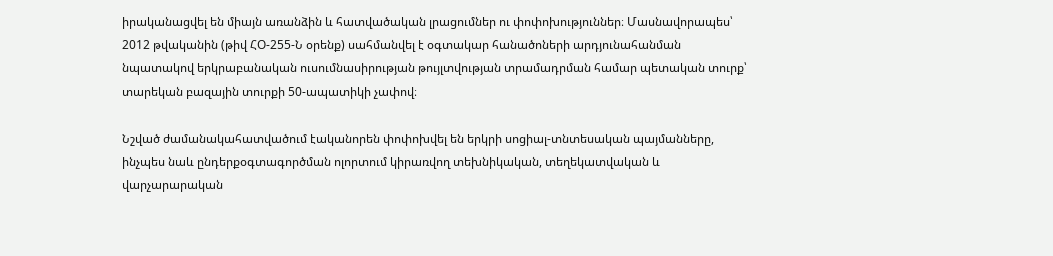իրականացվել են միայն առանձին և հատվածական լրացումներ ու փոփոխություններ։ Մասնավորապես՝ 2012 թվականին (թիվ ՀՕ-255-Ն օրենք) սահմանվել է օգտակար հանածոների արդյունահանման նպատակով երկրաբանական ուսումնասիրության թույլտվության տրամադրման համար պետական տուրք՝ տարեկան բազային տուրքի 50-ապատիկի չափով։

Նշված ժամանակահատվածում էականորեն փոփոխվել են երկրի սոցիալ-տնտեսական պայմանները, ինչպես նաև ընդերքօգտագործման ոլորտում կիրառվող տեխնիկական, տեղեկատվական և վարչարարական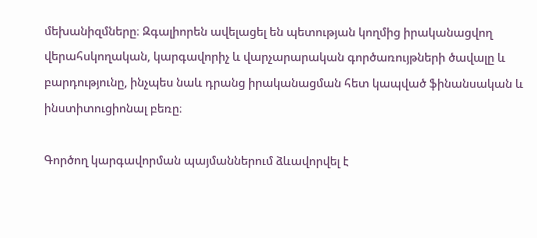մեխանիզմները։ Զգալիորեն ավելացել են պետության կողմից իրականացվող վերահսկողական, կարգավորիչ և վարչարարական գործառույթների ծավալը և բարդությունը, ինչպես նաև դրանց իրականացման հետ կապված ֆինանսական և ինստիտուցիոնալ բեռը։

Գործող կարգավորման պայմաններում ձևավորվել է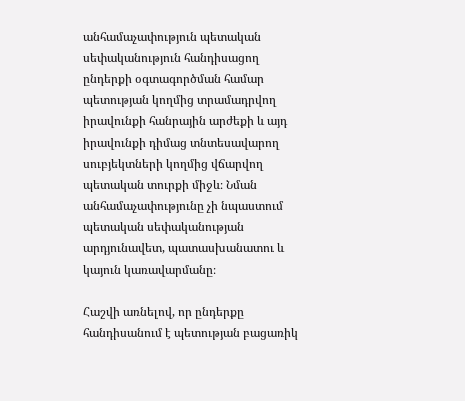անհամաչափություն պետական սեփականություն հանդիսացող ընդերքի օգտագործման համար պետության կողմից տրամադրվող իրավունքի հանրային արժեքի և այդ իրավունքի դիմաց տնտեսավարող սուբյեկտների կողմից վճարվող պետական տուրքի միջև։ Նման անհամաչափությունը չի նպաստում պետական սեփականության արդյունավետ, պատասխանատու և կայուն կառավարմանը։

Հաշվի առնելով, որ ընդերքը հանդիսանում է պետության բացառիկ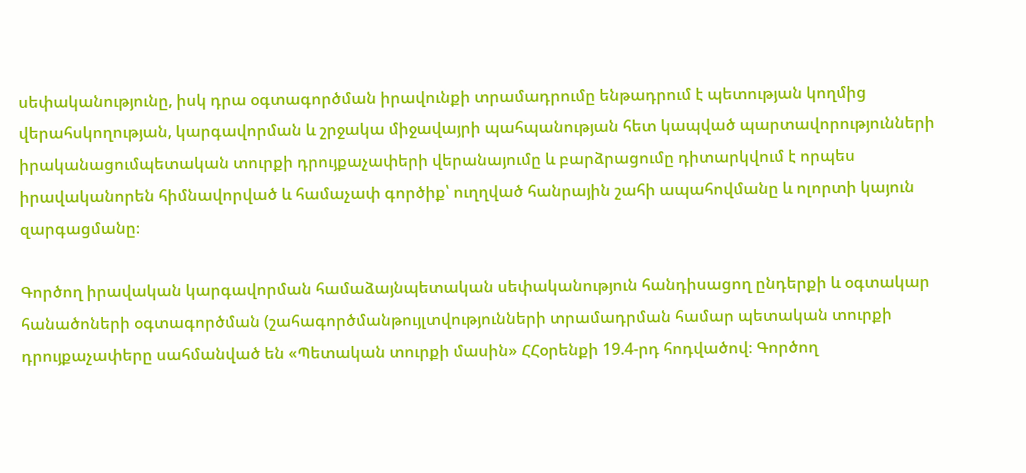սեփականությունը, իսկ դրա օգտագործման իրավունքի տրամադրումը ենթադրում է պետության կողմից վերահսկողության, կարգավորման և շրջակա միջավայրի պահպանության հետ կապված պարտավորությունների իրականացումպետական տուրքի դրույքաչափերի վերանայումը և բարձրացումը դիտարկվում է որպես իրավականորեն հիմնավորված և համաչափ գործիք՝ ուղղված հանրային շահի ապահովմանը և ոլորտի կայուն զարգացմանը։

Գործող իրավական կարգավորման համաձայնպետական սեփականություն հանդիսացող ընդերքի և օգտակար հանածոների օգտագործման (շահագործմանթույլտվությունների տրամադրման համար պետական տուրքի դրույքաչափերը սահմանված են «Պետական տուրքի մասին» ՀՀօրենքի 19.4-րդ հոդվածով։ Գործող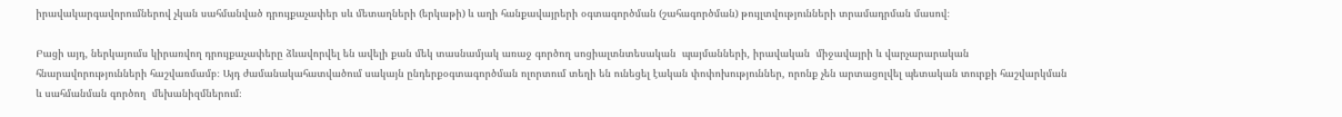իրավակարգավորումներով չկան սահմանված դրույքաչափեր սև մետաղների (երկաթի) և աղի հանքավայրերի օգտագործման (շահագործման) թույլտվությունների տրամադրման մասով։

Բացի այդ, ներկայումս կիրառվող դրույքաչափերը ձևավորվել են ավելի քան մեկ տասնամյակ առաջ գործող սոցիալտնտեսական  պայմանների, իրավական  միջավայրի և վարչարարական հնարավորությունների հաշվառմամբ։ Այդ ժամանակահատվածում սակայն ընդերքօգտագործման ոլորտում տեղի են ունեցել էական փոփոխություններ, որոնք չեն արտացոլվել պետական տուրքի հաշվարկման և սահմանման գործող  մեխանիզմներում։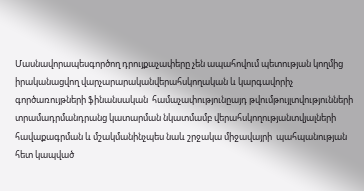Մասնավորապեսգործող դրույքաչափերը չեն ապահովում պետության կողմից իրականացվող վարչարարականվերահսկողական և կարգավորիչ գործառույթների ֆինանսական  համաչափությունըայդ թվումթույլտվությունների տրամադրմանդրանց կատարման նկատմամբ վերահսկողությանտվյալների հավաքագրման և մշակմանինչպես նաև շրջակա միջավայրի  պահպանության հետ կապված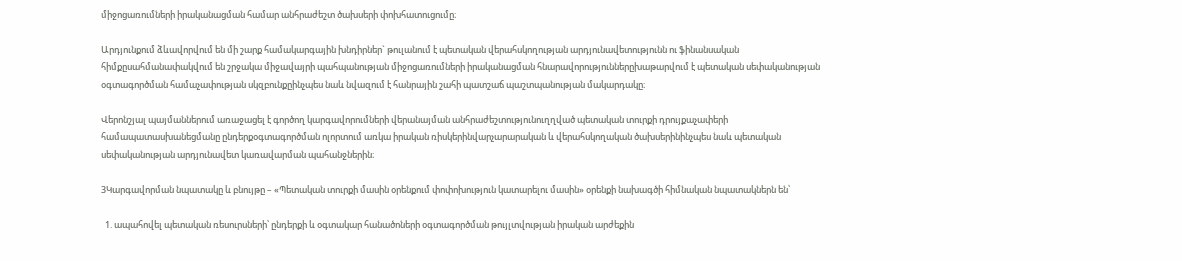միջոցառումների իրականացման համար անհրաժեշտ ծախսերի փոխհատուցումը։

Արդյունքում ձևավորվում են մի շարք համակարգային խնդիրներ` թուլանում է պետական վերահսկողության արդյունավետությունն ու ֆինանսական հիմքըսահմանափակվում են շրջակա միջավայրի պահպանության միջոցառումների իրականացման հնարավորություններըխաթարվում է պետական սեփականության օգտագործման համաչափության սկզբունքըինչպես նաև նվազում է հանրային շահի պատշաճ պաշտպանության մակարդակը։

Վերոնշյալ պայմաններում առաջացել է գործող կարգավորումների վերանայման անհրաժեշտությունուղղված պետական տուրքի դրույքաչափերի համապատասխանեցմանը ընդերքօգտագործման ոլորտում առկա իրական ռիսկերինվարչարարական և վերահսկողական ծախսերինինչպես նաև պետական սեփականության արդյունավետ կառավարման պահանջներին։

3Կարգավորման նպատակը և բնույթը – «Պետական տուրքի մասին օրենքում փոփոխություն կատարելու մասին» օրենքի նախագծի հիմնական նպատակներն են՝

  1. ապահովել պետական ռեսուրսների՝ ընդերքի և օգտակար հանածոների օգտագործման թույլտվության իրական արժեքին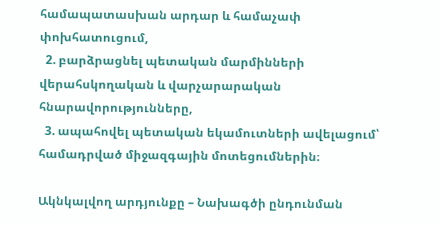համապատասխան արդար և համաչափ փոխհատուցում,
  2. բարձրացնել պետական մարմինների վերահսկողական և վարչարարական հնարավորությունները,
  3. ապահովել պետական եկամուտների ավելացում՝ համադրված միջազգային մոտեցումներին։

Ակնկալվող արդյունքը – Նախագծի ընդունման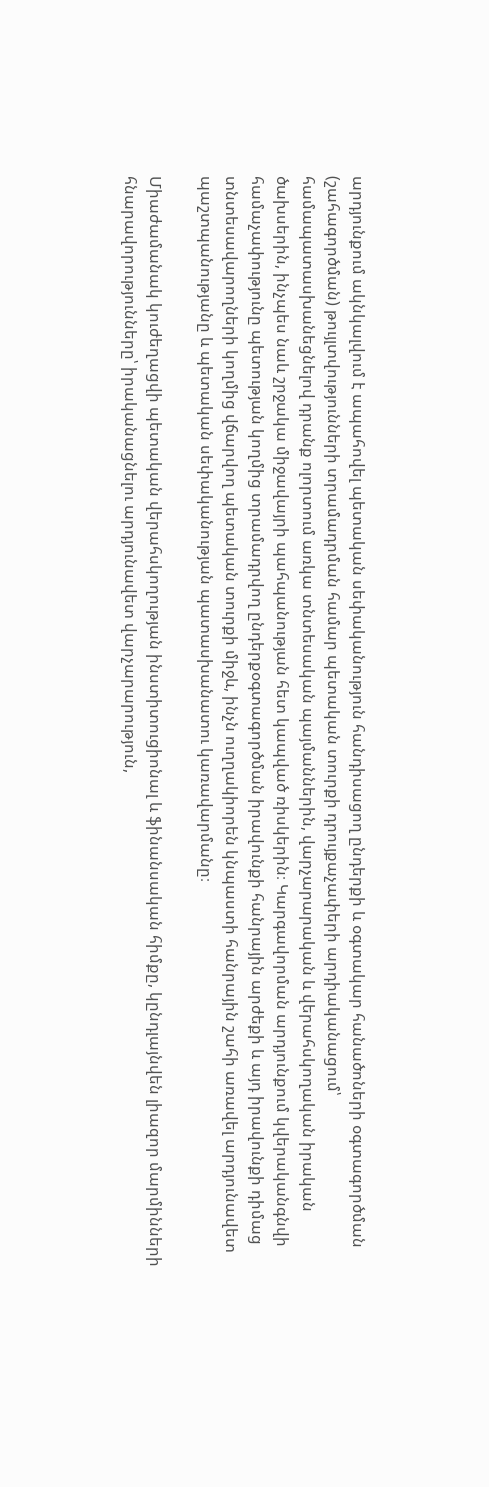արդյունքում ակնկալվում է ապահովել պետական սեփականություն հանդիսացող ընդերքի և օգտակար հանածոների օգտագործման (շահագործման) թույլտվությունների տրամադրման համար պետական տուրքի դրույքաչափերի արդիականացում՝ համապատասխանեցնելով դրանք ոլորտում առկա տնտեսական պայմաններին, վարչարարական և վերահսկողական իրական ծախսերին, ինչպես նաև շրջակա միջավայրի պահպանության հետ կապված ռիսկերին։ Կարգավորման արդյունքում կվերականգնվի համաչափությունը պետության կողմից տրամադրվող ընդերքօգտագործման իրավունքի հանրային արժեքի և այդ իրավունքի դիմաց տնտեսավարողների կողմից վճարվող պետական տուրքի միջև, ինչն ուղղակիորեն կնպաստի հանրային շահի առավել արդյունավետ պաշտպանությանը և պետական սեփականության պատասխանատու կառավարմանը։

Միաժամանակ կուժեղացվի պետական վերահսկողության ինստիտուցիոնալ և ֆինանսական հիմքը, կընդլայնվեն լիազոր մարմինների հնարավորությունները՝ իրականացնելու արդյունավետ վարչարարություն,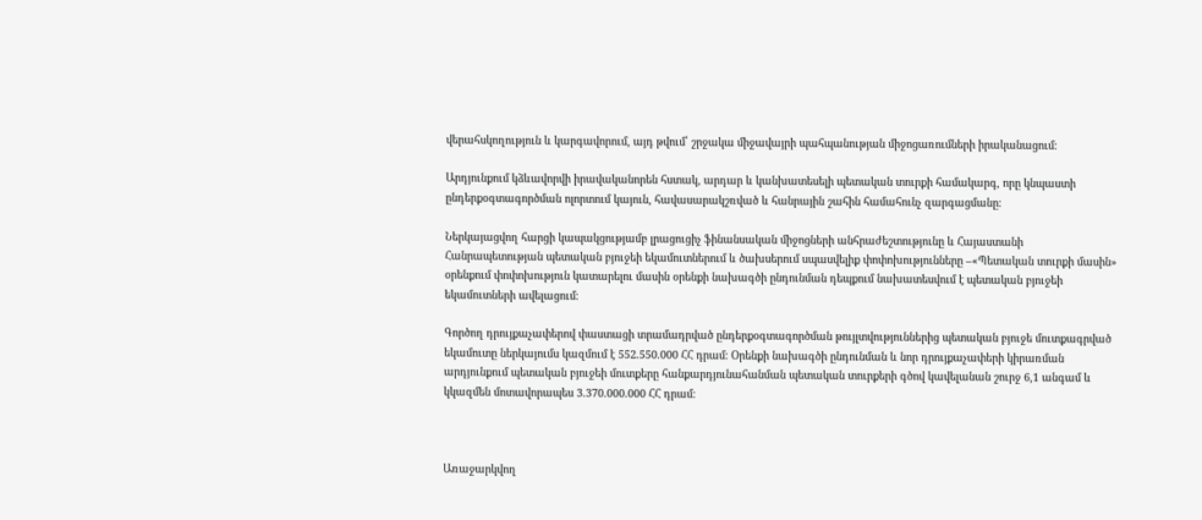վերահսկողություն և կարգավորում, այդ թվում՝ շրջակա միջավայրի պահպանության միջոցառումների իրականացում։

Արդյունքում կձևավորվի իրավականորեն հստակ, արդար և կանխատեսելի պետական տուրքի համակարգ, որը կնպաստի ընդերքօգտագործման ոլորտում կայուն, հավասարակշռված և հանրային շահին համահունչ զարգացմանը։

Ներկայացվող հարցի կապակցությամբ լրացուցիչ ֆինանսական միջոցների անհրաժեշտությունը և Հայաստանի Հանրապետության պետական բյուջեի եկամուտներում և ծախսերում սպասվելիք փոփոխությունները –«Պետական տուրքի մասին» օրենքում փոփոխություն կատարելու մասին օրենքի նախագծի ընդունման դեպքում նախատեսվում է պետական բյուջեի եկամուտների ավելացում։

Գործող դրույքաչափերով փաստացի տրամադրված ընդերքօգտագործման թույլտվություններից պետական բյուջե մուտքագրված եկամուտը ներկայումս կազմում է 552.550.000 ՀՀ դրամ։ Օրենքի նախագծի ընդունման և նոր դրույքաչափերի կիրառման արդյունքում պետական բյուջեի մուտքերը հանքարդյունահանման պետական տուրքերի գծով կավելանան շուրջ 6,1 անգամ և կկազմեն մոտավորապես 3.370.000.000 ՀՀ դրամ։



Առաջարկվող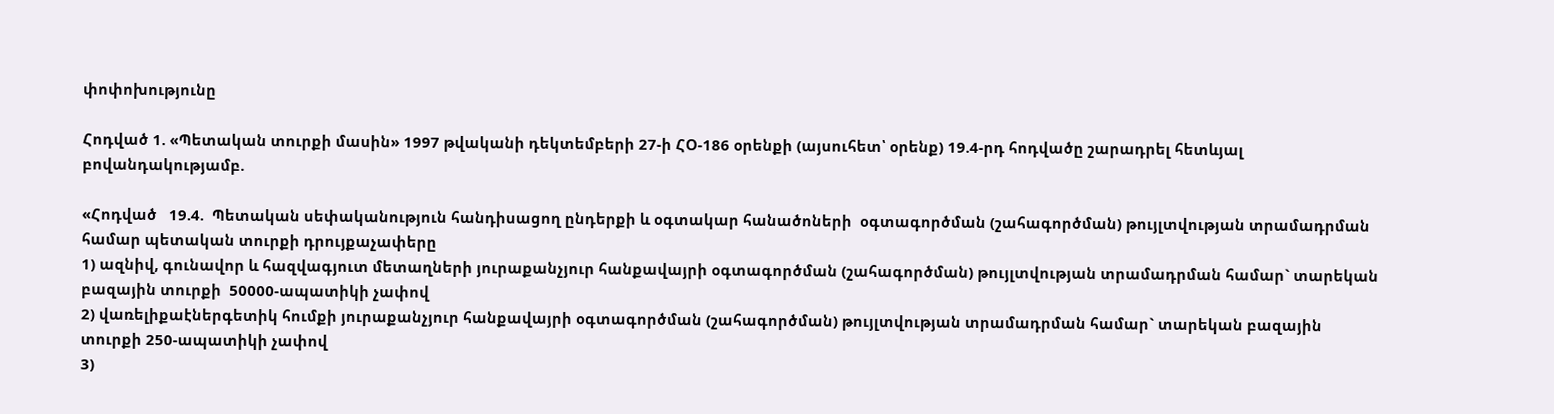փոփոխությունը

Հոդված 1. «Պետական տուրքի մասին» 1997 թվականի դեկտեմբերի 27-ի ՀՕ-186 օրենքի (այսուհետ՝ օրենք) 19.4-րդ հոդվածը շարադրել հետևյալ բովանդակությամբ.

«Հոդված   19.4.  Պետական սեփականություն հանդիսացող ընդերքի և օգտակար հանածոների  օգտագործման (շահագործման) թույլտվության տրամադրման համար պետական տուրքի դրույքաչափերը
1) ազնիվ, գունավոր և հազվագյուտ մետաղների յուրաքանչյուր հանքավայրի օգտագործման (շահագործման) թույլտվության տրամադրման համար` տարեկան բազային տուրքի  50000-ապատիկի չափով
2) վառելիքաէներգետիկ հումքի յուրաքանչյուր հանքավայրի օգտագործման (շահագործման) թույլտվության տրամադրման համար` տարեկան բազային տուրքի 250-ապատիկի չափով
3)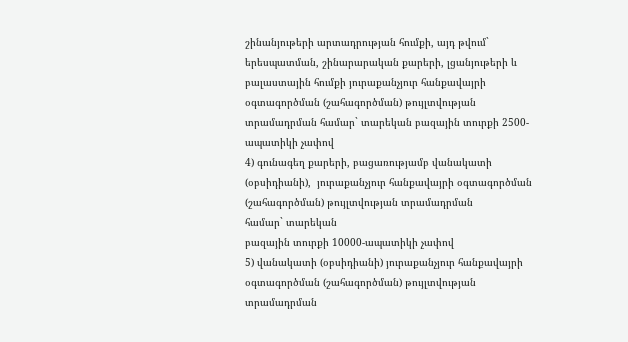շինանյութերի արտադրության հումքի, այդ թվում` երեսպատման, շինարարական քարերի, լցանյութերի և բալաստային հումքի յուրաքանչյուր հանքավայրի օգտագործման (շահագործման) թույլտվության տրամադրման համար` տարեկան բազային տուրքի 2500-ապատիկի չափով
4) գունագեղ քարերի, բացառությամբ վանակատի (օբսիդիանի),  յուրաքանչյուր հանքավայրի օգտագործման (շահագործման) թույլտվության տրամադրման
համար` տարեկան
բազային տուրքի 10000-ապատիկի չափով
5) վանակատի (օբսիդիանի) յուրաքանչյուր հանքավայրի օգտագործման (շահագործման) թույլտվության տրամադրման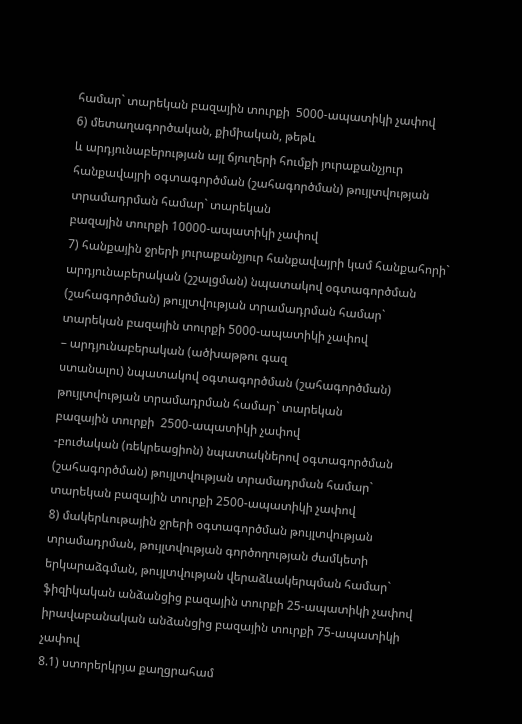համար` տարեկան բազային տուրքի  5000-ապատիկի չափով
6) մետաղագործական, քիմիական, թեթև
և արդյունաբերության այլ ճյուղերի հումքի յուրաքանչյուր հանքավայրի օգտագործման (շահագործման) թույլտվության տրամադրման համար` տարեկան
բազային տուրքի 10000-ապատիկի չափով
7) հանքային ջրերի յուրաքանչյուր հանքավայրի կամ հանքահորի` արդյունաբերական (շշալցման) նպատակով օգտագործման (շահագործման) թույլտվության տրամադրման համար` տարեկան բազային տուրքի 5000-ապատիկի չափով
– արդյունաբերական (ածխաթթու գազ
ստանալու) նպատակով օգտագործման (շահագործման) թույլտվության տրամադրման համար` տարեկան
բազային տուրքի  2500-ապատիկի չափով
-բուժական (ռեկրեացիոն) նպատակներով օգտագործման (շահագործման) թույլտվության տրամադրման համար` տարեկան բազային տուրքի 2500-ապատիկի չափով
8) մակերևութային ջրերի օգտագործման թույլտվության տրամադրման, թույլտվության գործողության ժամկետի երկարաձգման, թույլտվության վերաձևակերպման համար`
ֆիզիկական անձանցից բազային տուրքի 25-ապատիկի չափով
իրավաբանական անձանցից բազային տուրքի 75-ապատիկի չափով
8.1) ստորերկրյա քաղցրահամ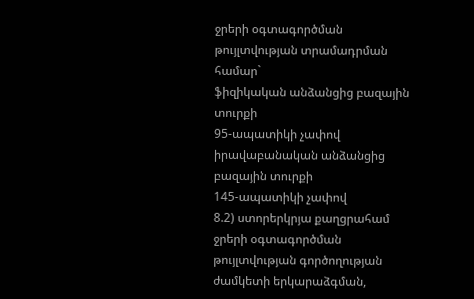ջրերի օգտագործման թույլտվության տրամադրման համար`
ֆիզիկական անձանցից բազային տուրքի
95-ապատիկի չափով
իրավաբանական անձանցից բազային տուրքի
145-ապատիկի չափով
8.2) ստորերկրյա քաղցրահամ ջրերի օգտագործման թույլտվության գործողության ժամկետի երկարաձգման,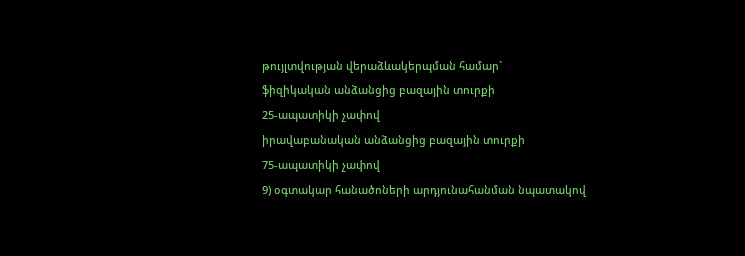թույլտվության վերաձևակերպման համար`
ֆիզիկական անձանցից բազային տուրքի
25-ապատիկի չափով
իրավաբանական անձանցից բազային տուրքի
75-ապատիկի չափով
9) օգտակար հանածոների արդյունահանման նպատակով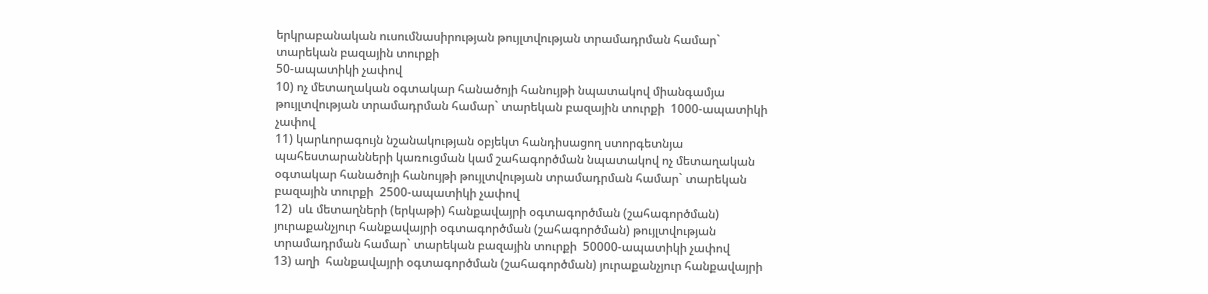երկրաբանական ուսումնասիրության թույլտվության տրամադրման համար` տարեկան բազային տուրքի
50-ապատիկի չափով
10) ոչ մետաղական օգտակար հանածոյի հանույթի նպատակով միանգամյա թույլտվության տրամադրման համար` տարեկան բազային տուրքի  1000-ապատիկի չափով
11) կարևորագույն նշանակության օբյեկտ հանդիսացող ստորգետնյա պահեստարանների կառուցման կամ շահագործման նպատակով ոչ մետաղական օգտակար հանածոյի հանույթի թույլտվության տրամադրման համար` տարեկան բազային տուրքի  2500-ապատիկի չափով
12)  սև մետաղների (երկաթի) հանքավայրի օգտագործման (շահագործման) յուրաքանչյուր հանքավայրի օգտագործման (շահագործման) թույլտվության տրամադրման համար` տարեկան բազային տուրքի  50000-ապատիկի չափով
13) աղի  հանքավայրի օգտագործման (շահագործման) յուրաքանչյուր հանքավայրի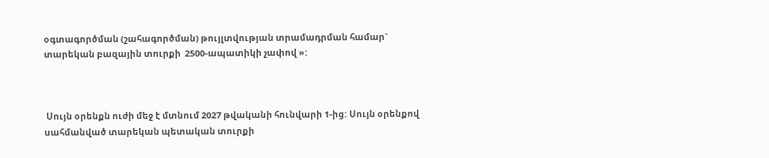օգտագործման (շահագործման) թույլտվության տրամադրման համար` տարեկան բազային տուրքի  2500-ապատիկի չափով »:



 Սույն օրենքն ուժի մեջ է մտնում 2027 թվականի հունվարի 1-ից: Սույն օրենքով սահմանված տարեկան պետական տուրքի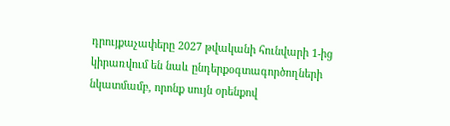դրույքաչափերը 2027 թվականի հունվարի 1-ից կիրառվում են նաև ընդերքօգտագործողների նկատմամբ, որոնք սույն օրենքով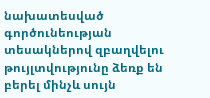նախատեսված գործունեության տեսակներով զբաղվելու թույլտվությունը ձեռք են բերել մինչև սույն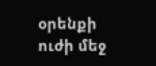օրենքի ուժի մեջ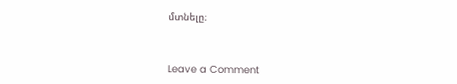մտնելը։



Leave a Comment